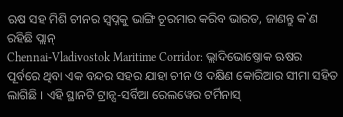ଋଷ ସହ ମିଶି ଚୀନର ସ୍ୱପ୍ନକୁ ଭାଙ୍ଗି ଚୂରମାର କରିବ ଭାରତ, ଜାଣନ୍ତୁ କ`ଣ ରହିଛି ପ୍ଲାନ୍
Chennai-Vladivostok Maritime Corridor: ଭ୍ଲାଦିଭୋଷ୍ତୋକ ଋଷର ପୂର୍ବରେ ଥିବା ଏକ ବନ୍ଦର ସହର ଯାହା ଚୀନ ଓ ଦକ୍ଷିଣ କୋରିଆର ସୀମା ସହିତ ଲାଗିଛି । ଏହି ସ୍ଥାନଟି ଟ୍ରାନ୍ସ-ସର୍ବିଆ ରେଲୱେର ଟର୍ମିନାସ୍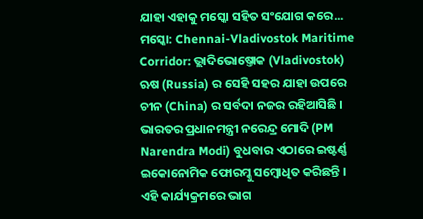ଯାହା ଏହାକୁ ମସ୍କୋ ସହିତ ସଂଯୋଗ କରେ...
ମସ୍କୋ: Chennai-Vladivostok Maritime Corridor: ଭ୍ଲାଦିଭୋଷ୍ତୋକ (Vladivostok) ଋଷ (Russia) ର ସେହି ସହର ଯାହା ଉପରେ ଚୀନ (China) ର ସର୍ବଦା ନଜର ରହିଆସିଛି । ଭାରତର ପ୍ରଧାନମନ୍ତ୍ରୀ ନରେନ୍ଦ୍ର ମୋଦି (PM Narendra Modi) ବୁଧବାର ଏଠାରେ ଇଷ୍ଟର୍ଣ୍ଣ ଇକୋନୋମିକ ଫୋରମ୍କୁ ସମ୍ବୋଧିତ କରିଛନ୍ତି । ଏହି କାର୍ଯ୍ୟକ୍ରମରେ ଭାଗ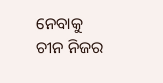ନେବାକୁ ଚୀନ ନିଜର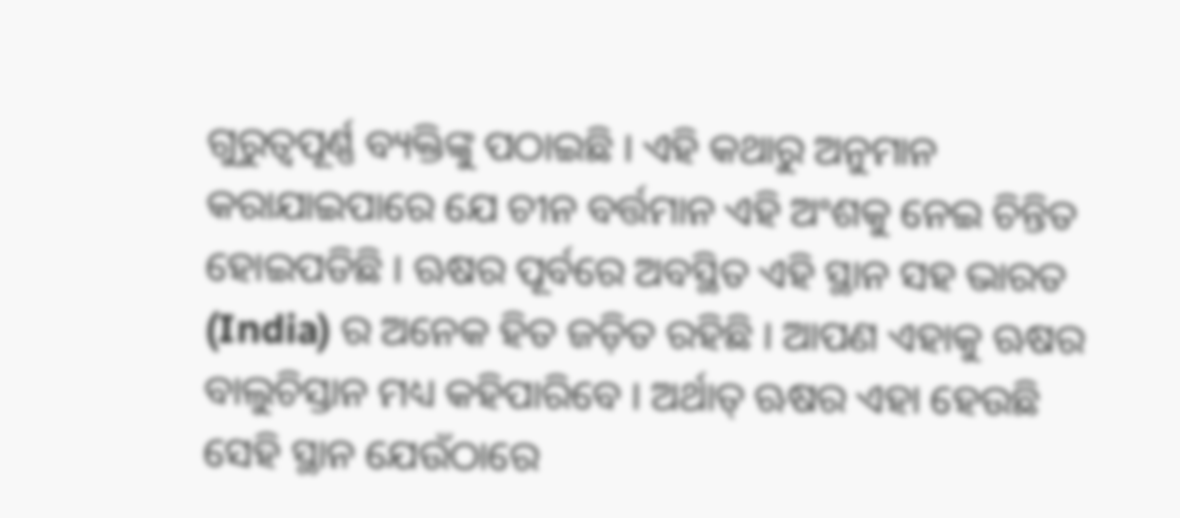ଗୁରୁତ୍ୱପୂର୍ଣ୍ଣ ବ୍ୟକ୍ତିଙ୍କୁ ପଠାଇଛି । ଏହି କଥାରୁ ଅନୁମାନ କରାଯାଇପାରେ ଯେ ଚୀନ ବର୍ତ୍ତମାନ ଏହି ଅଂଶକୁ ନେଇ ଚିନ୍ତିତ ହୋଇପଡିଛି । ଋଷର ପୂର୍ବରେ ଅବସ୍ଥିତ ଏହି ସ୍ଥାନ ସହ ଭାରତ (India) ର ଅନେକ ହିତ ଜଡ଼ିତ ରହିଛି । ଆପଣ ଏହାକୁ ଋଷର ବାଲୁଚିସ୍ତାନ ମଧ୍ୟ କହିପାରିବେ । ଅର୍ଥାତ୍ ଋଷର ଏହା ହେଉଛି ସେହି ସ୍ଥାନ ଯେଉଁଠାରେ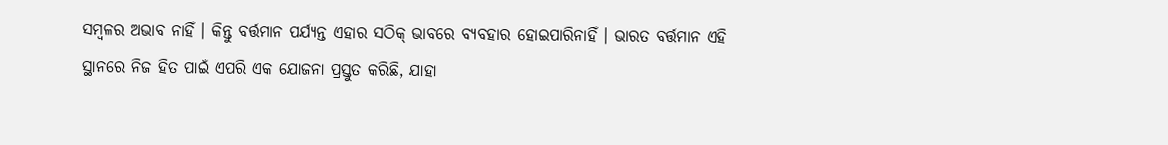ସମ୍ବଳର ଅଭାବ ନାହିଁ । କିନ୍ତୁ ବର୍ତ୍ତମାନ ପର୍ଯ୍ୟନ୍ତ ଏହାର ସଠିକ୍ ଭାବରେ ବ୍ୟବହାର ହୋଇପାରିନାହିଁ । ଭାରତ ବର୍ତ୍ତମାନ ଏହି ସ୍ଥାନରେ ନିଜ ହିତ ପାଇଁ ଏପରି ଏକ ଯୋଜନା ପ୍ରସ୍ତୁତ କରିଛି, ଯାହା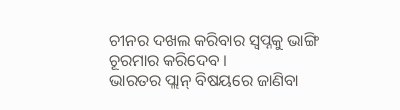ଚୀନର ଦଖଲ କରିବାର ସ୍ୱପ୍ନକୁ ଭାଙ୍ଗି ଚୂରମାର କରିଦେବ ।
ଭାରତର ପ୍ଲାନ୍ ବିଷୟରେ ଜାଣିବା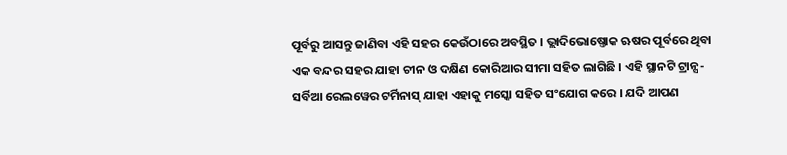ପୂର୍ବରୁ ଆସନ୍ତୁ ଜାଣିବା ଏହି ସହର କେଉଁଠାରେ ଅବସ୍ଥିତ । ଭ୍ଲାଦିଭୋଷ୍ତୋକ ଋଷର ପୂର୍ବରେ ଥିବା ଏକ ବନ୍ଦର ସହର ଯାହା ଚୀନ ଓ ଦକ୍ଷିଣ କୋରିଆର ସୀମା ସହିତ ଲାଗିଛି । ଏହି ସ୍ଥାନଟି ଟ୍ରାନ୍ସ-ସର୍ବିଆ ରେଲୱେର ଟର୍ମିନାସ୍ ଯାହା ଏହାକୁ ମସ୍କୋ ସହିତ ସଂଯୋଗ କରେ । ଯଦି ଆପଣ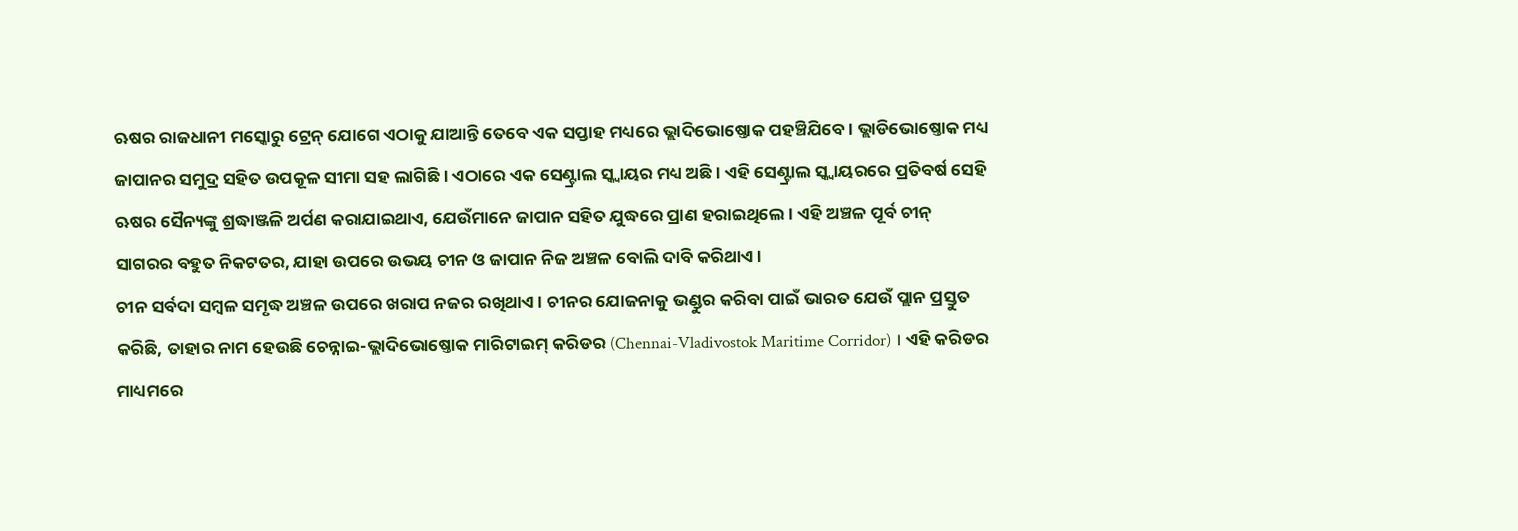ଋଷର ରାଜଧାନୀ ମସ୍କୋରୁ ଟ୍ରେନ୍ ଯୋଗେ ଏଠାକୁ ଯାଆନ୍ତି ତେବେ ଏକ ସପ୍ତାହ ମଧ୍ୟରେ ଭ୍ଲାଦିଭୋଷ୍ତୋକ ପହଞ୍ଚିଯିବେ । ଭ୍ଲାଡିଭୋଷ୍ତୋକ ମଧ୍ୟ ଜାପାନର ସମୁଦ୍ର ସହିତ ଉପକୂଳ ସୀମା ସହ ଲାଗିଛି । ଏଠାରେ ଏକ ସେଣ୍ଟ୍ରାଲ ସ୍କ୍ୱାୟର ମଧ୍ୟ ଅଛି । ଏହି ସେଣ୍ଟ୍ରାଲ ସ୍କ୍ୱାୟରରେ ପ୍ରତିବର୍ଷ ସେହି ଋଷର ସୈନ୍ୟଙ୍କୁ ଶ୍ରଦ୍ଧାଞ୍ଜଳି ଅର୍ପଣ କରାଯାଇଥାଏ, ଯେଉଁମାନେ ଜାପାନ ସହିତ ଯୁଦ୍ଧରେ ପ୍ରାଣ ହରାଇଥିଲେ । ଏହି ଅଞ୍ଚଳ ପୂର୍ବ ଚୀନ୍ ସାଗରର ବହୁତ ନିକଟତର, ଯାହା ଉପରେ ଉଭୟ ଚୀନ ଓ ଜାପାନ ନିଜ ଅଞ୍ଚଳ ବୋଲି ଦାବି କରିଥାଏ ।
ଚୀନ ସର୍ବଦା ସମ୍ବଳ ସମୃଦ୍ଧ ଅଞ୍ଚଳ ଉପରେ ଖରାପ ନଜର ରଖିଥାଏ । ଚୀନର ଯୋଜନାକୁ ଭଣ୍ଡୁର କରିବା ପାଇଁ ଭାରତ ଯେଉଁ ପ୍ଲାନ ପ୍ରସ୍ତୁତ କରିଛି, ତାହାର ନାମ ହେଉଛି ଚେନ୍ନାଇ-ଭ୍ଲାଦିଭୋଷ୍ତୋକ ମାରିଟାଇମ୍ କରିଡର (Chennai-Vladivostok Maritime Corridor) । ଏହି କରିଡର ମାଧ୍ୟମରେ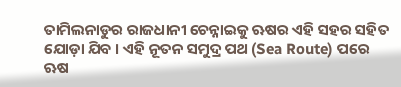ତାମିଲନାଡୁର ରାଜଧାନୀ ଚେନ୍ନାଇକୁ ଋଷର ଏହି ସହର ସହିତ ଯୋଡ଼ା ଯିବ । ଏହି ନୂତନ ସମୁଦ୍ର ପଥ (Sea Route) ପରେ ଋଷ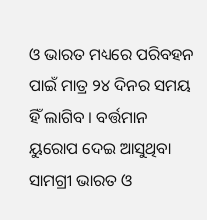ଓ ଭାରତ ମଧ୍ୟରେ ପରିବହନ ପାଇଁ ମାତ୍ର ୨୪ ଦିନର ସମୟ ହିଁ ଲାଗିବ । ବର୍ତ୍ତମାନ ୟୁରୋପ ଦେଇ ଆସୁଥିବା ସାମଗ୍ରୀ ଭାରତ ଓ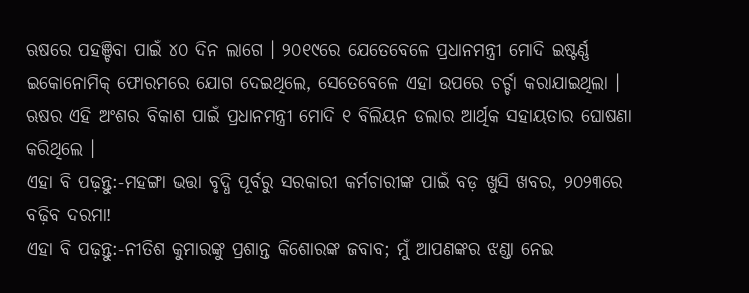ଋଷରେ ପହଞ୍ଚିବା ପାଇଁ ୪୦ ଦିନ ଲାଗେ । ୨୦୧୯ରେ ଯେତେବେଳେ ପ୍ରଧାନମନ୍ତ୍ରୀ ମୋଦି ଇଷ୍ଟର୍ଣ୍ଣ ଇକୋନୋମିକ୍ ଫୋରମରେ ଯୋଗ ଦେଇଥିଲେ, ସେତେବେଳେ ଏହା ଉପରେ ଚର୍ଚ୍ଚା କରାଯାଇଥିଲା । ଋଷର ଏହି ଅଂଶର ବିକାଶ ପାଇଁ ପ୍ରଧାନମନ୍ତ୍ରୀ ମୋଦି ୧ ବିଲିୟନ ଡଲାର ଆର୍ଥିକ ସହାୟତାର ଘୋଷଣା କରିଥିଲେ ।
ଏହା ବି ପଢ଼ନ୍ତୁ:-ମହଙ୍ଗା ଭତ୍ତା ବୃଦ୍ଧି ପୂର୍ବରୁ ସରକାରୀ କର୍ମଚାରୀଙ୍କ ପାଇଁ ବଡ଼ ଖୁସି ଖବର, ୨୦୨୩ରେ ବଢ଼ିବ ଦରମା!
ଏହା ବି ପଢ଼ନ୍ତୁ:-ନୀତିଶ କୁମାରଙ୍କୁ ପ୍ରଶାନ୍ତ କିଶୋରଙ୍କ ଜବାବ; ମୁଁ ଆପଣଙ୍କର ଝଣ୍ଡା ନେଇ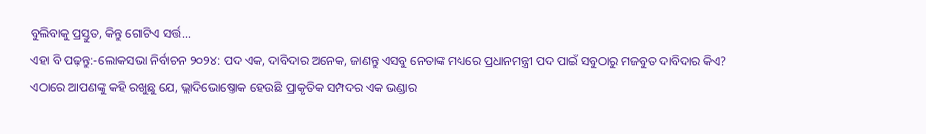ବୁଲିବାକୁ ପ୍ରସ୍ତୁତ, କିନ୍ତୁ ଗୋଟିଏ ସର୍ତ୍ତ...
ଏହା ବି ପଢ଼ନ୍ତୁ:-ଲୋକସଭା ନିର୍ବାଚନ ୨୦୨୪: ପଦ ଏକ, ଦାବିଦାର ଅନେକ, ଜାଣନ୍ତୁ ଏସବୁ ନେତାଙ୍କ ମଧ୍ୟରେ ପ୍ରଧାନମନ୍ତ୍ରୀ ପଦ ପାଇଁ ସବୁଠାରୁ ମଜବୁତ ଦାବିଦାର କିଏ?
ଏଠାରେ ଆପଣଙ୍କୁ କହି ରଖୁଛୁ ଯେ, ଭ୍ଲାଦିଭୋଷ୍ତୋକ ହେଉଛି ପ୍ରାକୃତିକ ସମ୍ପଦର ଏକ ଭଣ୍ଡାର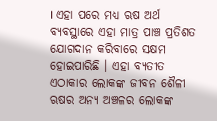। ଏହା ପରେ ମଧ୍ୟ ଋଷ ଅର୍ଥ ବ୍ୟବସ୍ଥାରେ ଏହା ମାତ୍ର ପାଞ୍ଚ ପ୍ରତିଶତ ଯୋଗଦାନ କରିବାରେ ସକ୍ଷମ ହୋଇପାରିଛି । ଏହା ବ୍ୟତୀତ ଏଠାକାର ଲୋକଙ୍କ ଜୀବନ ଶୈଳୀ ଋଷର ଅନ୍ୟ ଅଞ୍ଚଳର ଲୋକଙ୍କ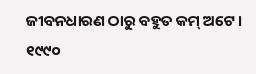ଜୀବନଧାରଣ ଠାରୁ ବହୁତ କମ୍ ଅଟେ । ୧୯୯୦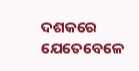ଦଶକରେ ଯେତେବେଳେ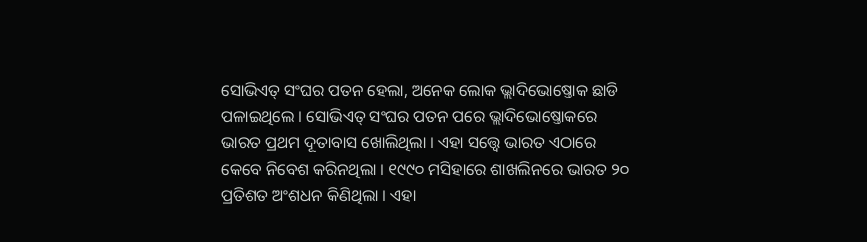ସୋଭିଏତ୍ ସଂଘର ପତନ ହେଲା, ଅନେକ ଲୋକ ଭ୍ଲାଦିଭୋଷ୍ତୋକ ଛାଡି ପଳାଇଥିଲେ । ସୋଭିଏତ୍ ସଂଘର ପତନ ପରେ ଭ୍ଲାଦିଭୋଷ୍ତୋକରେ ଭାରତ ପ୍ରଥମ ଦୂତାବାସ ଖୋଲିଥିଲା । ଏହା ସତ୍ତ୍ୱେ ଭାରତ ଏଠାରେ କେବେ ନିବେଶ କରିନଥିଲା । ୧୯୯୦ ମସିହାରେ ଶାଖଲିନରେ ଭାରତ ୨୦ ପ୍ରତିଶତ ଅଂଶଧନ କିଣିଥିଲା । ଏହା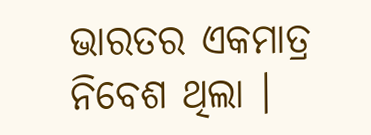ଭାରତର ଏକମାତ୍ର ନିବେଶ ଥିଲା ।